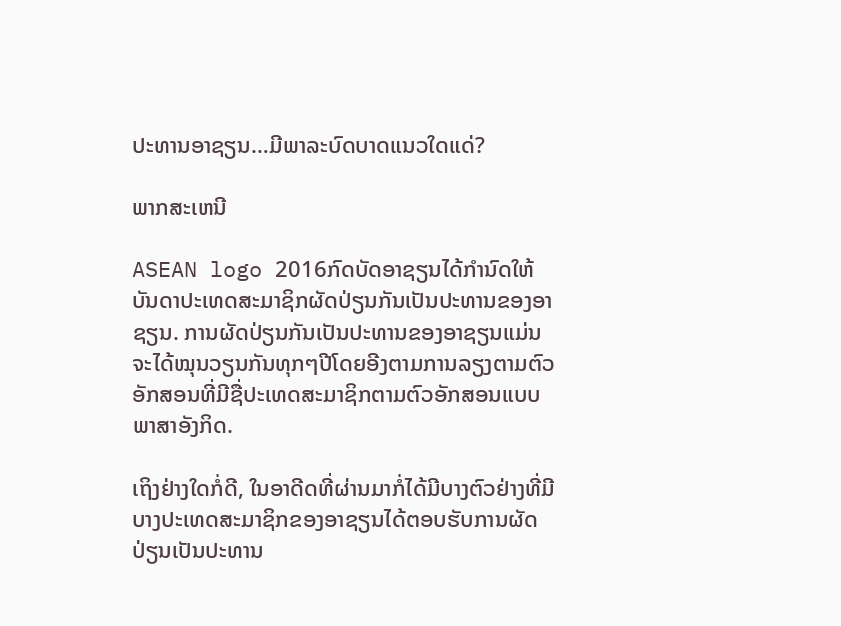ປະທານອາຊຽນ…ມີພາລະບົດບາດແນວໃດແດ່?

ພາກສະເຫນີ

ASEAN logo 2016ກົດບັດອາຊຽນໄດ້ກຳນົດໃຫ້ບັນດາປະເທດສະມາຊິກຜັດປ່ຽນກັນເປັນປະທານຂອງອາຊຽນ. ການຜັດປ່ຽນກັນເປັນປະທານຂອງອາຊຽນແມ່ນຈະໄດ້ໝຸນວຽນກັນທຸກໆປີໂດຍອີງຕາມການລຽງຕາມຕົວອັກສອນທີ່ມີຊື່ປະເທດສະມາຊິກຕາມຕົວອັກສອນແບບພາສາອັງກິດ.

ເຖິງຢ່າງໃດກໍ່ດີ, ໃນອາດີດທີ່ຜ່ານມາກໍ່ໄດ້ມີບາງຕົວຢ່າງທີ່ມີບາງປະເທດສະມາຊິກຂອງອາຊຽນໄດ້ຕອບຮັບການຜັດປ່ຽນເປັນປະທານ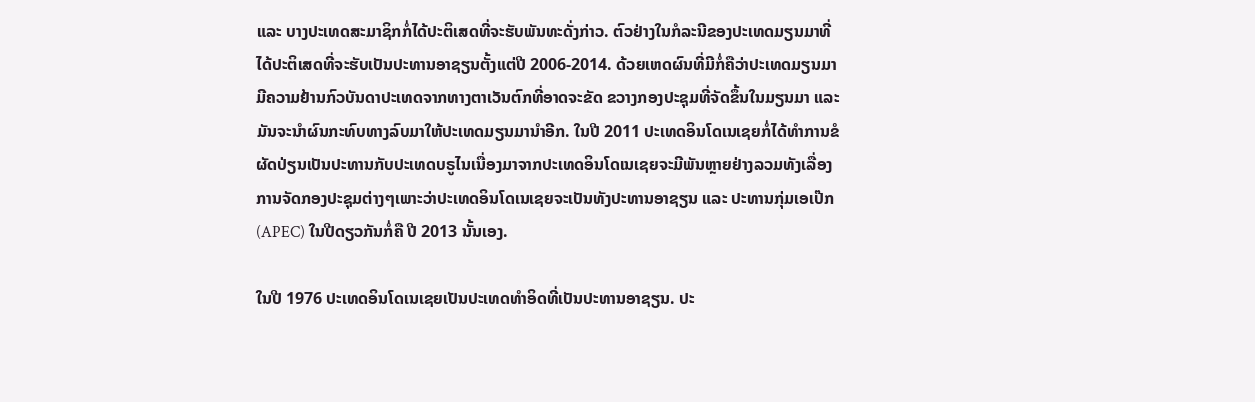ແລະ ບາງປະເທດສະມາຊິກກໍ່ໄດ້ປະຕິເສດທີ່ຈະຮັບພັນທະດັ່ງກ່າວ. ຕົວຢ່າງໃນກໍລະນີຂອງປະເທດມຽນມາທີ່ໄດ້ປະຕິເສດທີ່ຈະຮັບເປັນປະທານອາຊຽນຕັ້ງແຕ່ປີ 2006-2014. ດ້ວຍເຫດຜົນທີ່ມີກໍ່ຄືວ່າປະເທດມຽນມາມີຄວາມຢ້ານກົວບັນດາປະເທດຈາກທາງຕາເວັນຕົກທີ່ອາດຈະຂັດ ຂວາງກອງປະຊຸມທີ່ຈັດຂຶ້ນໃນມຽນມາ ແລະ ມັນຈະນຳຜົນກະທົບທາງລົບມາໃຫ້ປະເທດມຽນມານຳອີກ. ໃນປີ 2011 ປະເທດອິນໂດເນເຊຍກໍ່ໄດ້ທຳການຂໍຜັດປ່ຽນເປັນປະທານກັບປະເທດບຣູໄນເນື່ອງມາຈາກປະເທດອິນໂດເນເຊຍຈະມີພັນຫຼາຍຢ່າງລວມທັງເລື່ອງການຈັດກອງປະຊຸມຕ່າງໆເພາະວ່າປະເທດອິນໂດເນເຊຍຈະເປັນທັງປະທານອາຊຽນ ແລະ ປະທານກຸ່ມເອເປ໊ກ (APEC) ໃນປີດຽວກັນກໍ່ຄື ປີ 2013 ນັ້ນເອງ.

ໃນປີ 1976 ປະເທດອິນໂດເນເຊຍເປັນປະເທດທຳອິດທີ່ເປັນປະທານອາຊຽນ. ປະ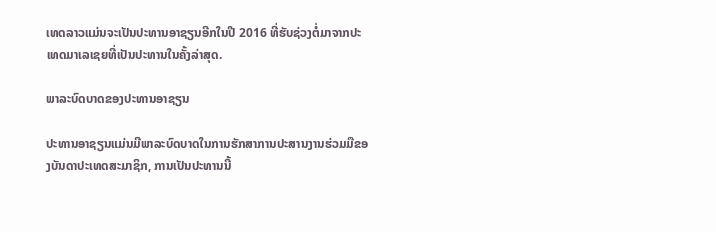ເທດລາວແມ່ນຈະເປັນປະທານອາຊຽນອີກໃນປີ 2016 ທີ່ຮັບຊ່ວງຕໍ່ມາຈາກປະເທດມາເລເຊຍທີ່ເປັນປະທານໃນຄັ້ງລ່າສຸດ.

ພາລະບົດບາດຂອງປະທານອາຊຽນ

ປະທານອາຊຽນແມ່ນມີພາລະບົດບາດໃນການຮັກສາການປະສານງານຮ່ວມມືຂອງບັນດາປະເທດສະມາຊິກ, ການເປັນປະທານນີ້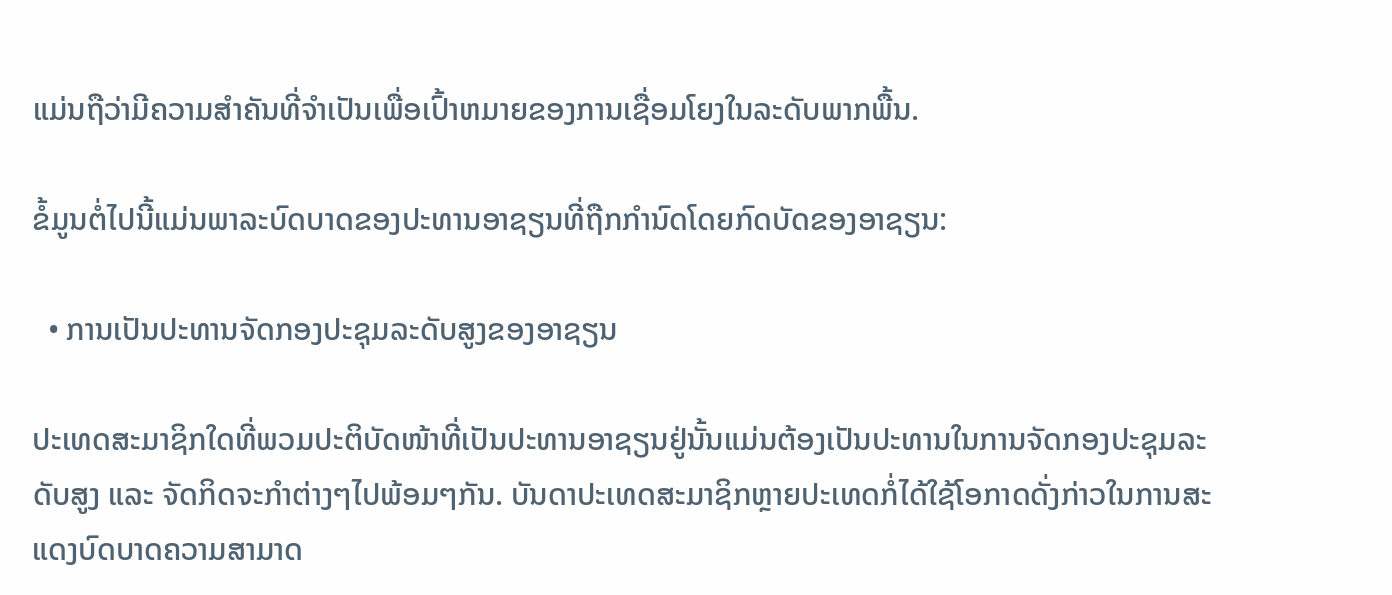ແມ່ນຖືວ່າມີຄວາມສຳຄັນທີ່ຈຳເປັນເພື່ອເປົ້າຫມາຍຂອງການເຊື່ອມໂຍງໃນລະດັບພາກພື້ນ.

ຂໍ້ມູນຕໍ່ໄປນີ້ແມ່ນພາລະບົດບາດຂອງປະທານອາຊຽນທີ່ຖືກກຳນົດໂດຍກົດບັດຂອງອາຊຽນ:

  • ການເປັນປະທານຈັດກອງປະຊຸມລະດັບສູງຂອງອາຊຽນ

ປະເທດສະມາຊິກໃດທີ່ພວມປະຕິບັດໜ້າທີ່ເປັນປະທານອາຊຽນຢູ່ນັ້ນແມ່ນຕ້ອງເປັນປະທານໃນການຈັດກອງປະຊຸມລະດັບສູງ ແລະ ຈັດກິດຈະກຳຕ່າງໆໄປພ້ອມໆກັນ. ບັນດາປະເທດສະມາຊິກຫຼາຍປະເທດກໍ່ໄດ້ໃຊ້ໂອກາດດັ່ງກ່າວໃນການສະແດງບົດບາດຄວາມສາມາດ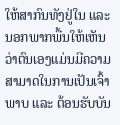ໃຫ້ສາກົນທັງຢູ່ໃນ ແລະ ນອກພາກພື້ນໃຫ້ເຫັນວ່າຕົນເອງແມ່ນມີຄວາມສາມາດໃນການເປັນເຈົ້າພາບ ແລະ ຕ້ອນຮັບບັນ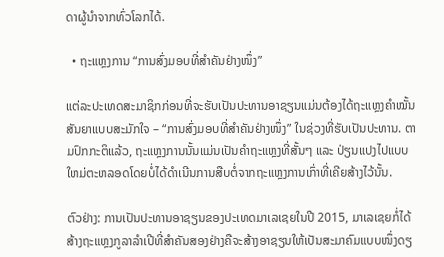ດາຜູ້ນຳຈາກທົ່ວໂລກໄດ້.

  • ຖະແຫຼງການ “ການສົ່ງມອບທີ່ສຳຄັນຢ່າງໜຶ່ງ”

ແຕ່ລະປະເທດສະມາຊິກກ່ອນທີ່ຈະຮັບເປັນປະທານອາຊຽນແມ່ນຕ້ອງໄດ້ຖະແຫຼງຄຳໝັ້ນສັນຍາແບບສະມັກໃຈ – “ການສົ່ງມອບທີ່ສຳຄັນຢ່າງໜຶ່ງ” ໃນຊ່ວງທີ່ຮັບເປັນປະທານ. ຕາມປົກກະຕິແລ້ວ, ຖະແຫຼງການນັ້ນແມ່ນເປັນຄຳຖະແຫຼງທີ່ສັ້ນໆ ແລະ ປ່ຽນແປງໄປແບບໃຫມ່ຕະຫລອດໂດຍບໍ່ໄດ້ດຳເນີນການສືບຕໍ່ຈາກຖະແຫຼງການເກົ່າທີ່ເຄີຍສ້າງໄວ້ນັ້ນ.

ຕົວຢ່າງ: ການເປັນປະທານອາຊຽນຂອງປະເທດມາເລເຊຍໃນປີ 2015, ມາເລເຊຍກໍ່ໄດ້ສ້າງຖະແຫຼງກູລາລຳເປີທີ່ສຳຄັນສອງຢ່າງຄືຈະສ້າງອາຊຽນໃຫ້ເປັນສະມາຄົມແບບໜຶ່ງດຽ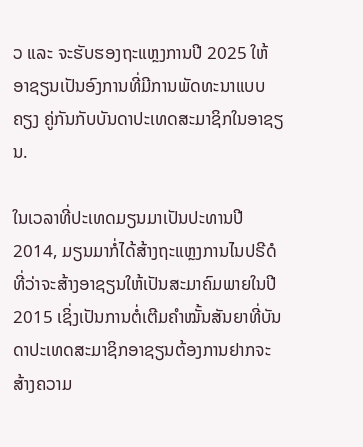ວ ແລະ ຈະຮັບຮອງຖະແຫຼງການປີ 2025 ໃຫ້ອາຊຽນເປັນອົງການທີ່ມີການພັດທະນາແບບຄຽງ ຄູ່ກັນກັບບັນດາປະເທດສະມາຊິກໃນອາຊຽນ.

ໃນເວລາທີ່ປະເທດມຽນມາເປັນປະທານປີ 2014, ມຽນມາກໍ່ໄດ້ສ້າງຖະແຫຼງການໄນປຣີດໍທີ່ວ່າຈະສ້າງອາຊຽນໃຫ້ເປັນສະມາຄົມພາຍໃນປີ 2015 ເຊິ່ງເປັນການຕໍ່ເຕີມຄຳໝັ້ນສັນຍາທີ່ບັນດາປະເທດສະມາຊິກອາຊຽນຕ້ອງການຢາກຈະສ້າງຄວາມ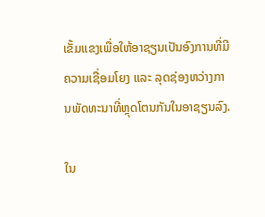ເຂັ້ມແຂງເພື່ອໃຫ້ອາຊຽນເປັນອົງການທີ່ມີຄວາມເຊື່ອມໂຍງ ແລະ ລຸດຊ່ອງຫວ່າງການພັດທະນາທີ່ຫຼຸດໂຕນກັນໃນອາຊຽນລົງ.

ໃນ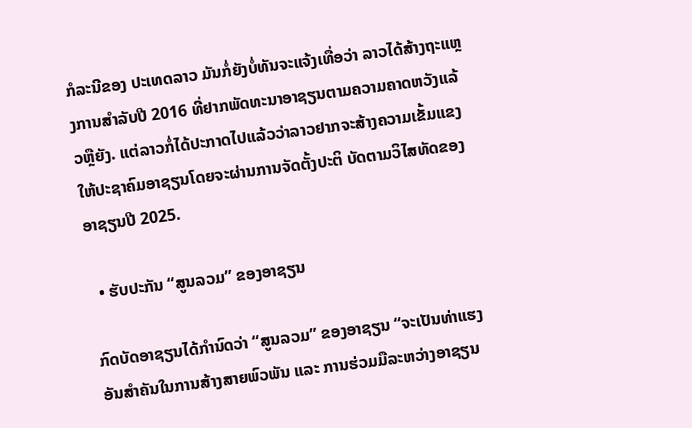ກໍລະນີຂອງ ປະເທດລາວ ມັນກໍ່ຍັງບໍ່ທັນຈະແຈ້ງເທື່ອວ່າ ລາວໄດ້ສ້າງຖະແຫຼງການສຳລັບປີ 2016 ທີ່ຢາກພັດທະນາອາຊຽນຕາມຄວາມຄາດຫວັງແລ້ວຫຼືຍັງ. ແຕ່ລາວກໍ່ໄດ້ປະກາດໄປແລ້ວວ່າລາວຢາກຈະສ້າງຄວາມເຂັ້ມແຂງໃຫ້ປະຊາຄົມອາຊຽນໂດຍຈະຜ່ານການຈັດຕັ້ງປະຕິ ບັດຕາມວິໄສທັດຂອງອາຊຽນປີ 2025.

  • ຮັບປະກັນ “ສູນລວມ” ຂອງອາຊຽນ

ກົດບັດອາຊຽນໄດ້ກຳນົດວ່າ “ສູນລວມ” ຂອງອາຊຽນ “ຈະເປັນທ່າແຮງອັນສຳຄັນໃນການສ້າງສາຍພົວພັນ ແລະ ການຮ່ວມມືລະຫວ່າງອາຊຽນ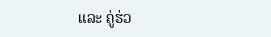ແລະ ຄູ່ຮ່ວ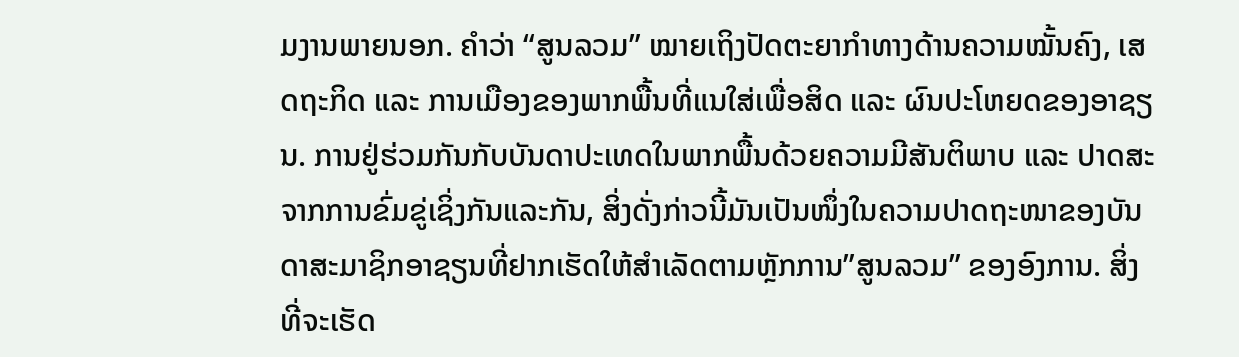ມງານພາຍນອກ. ຄຳວ່າ “ສູນລວມ” ໝາຍເຖິງປັດຕະຍາກຳທາງດ້ານຄວາມໝັ້ນຄົງ, ເສດຖະກິດ ແລະ ການເມືອງຂອງພາກພື້ນທີ່ແນໃສ່ເພື່ອສິດ ແລະ ຜົນປະໂຫຍດຂອງອາຊຽນ. ການຢູ່ຮ່ວມກັນກັບບັນດາປະເທດໃນພາກພື້ນດ້ວຍຄວາມມີສັນຕິພາບ ແລະ ປາດສະຈາກການຂົ່ມຂູ່ເຊິ່ງກັນແລະກັນ, ສິ່ງດັ່ງກ່າວນີ້ມັນເປັນໜຶ່ງໃນຄວາມປາດຖະໜາຂອງບັນດາສະມາຊິກອາຊຽນທີ່ຢາກເຮັດໃຫ້ສຳເລັດຕາມຫຼັກການ”ສູນລວມ” ຂອງອົງການ. ສິ່ງທີ່ຈະເຮັດ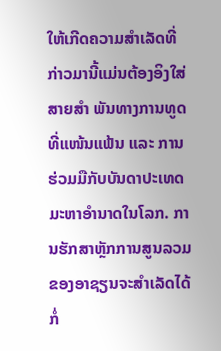ໃຫ້ເກີດຄວາມສຳເລັດທີ່ກ່າວມານີ້ແມ່ນຕ້ອງອິງໃສ່ສາຍສຳ ພັນທາງການທູດທີ່ແໜ້ນແຟ້ນ ແລະ ການຮ່ວມມືກັບບັນດາປະເທດມະຫາອຳນາດໃນໂລກ. ການຮັກສາຫຼັກການສູນລວມຂອງອາຊຽນຈະສຳເລັດໄດ້ກໍ່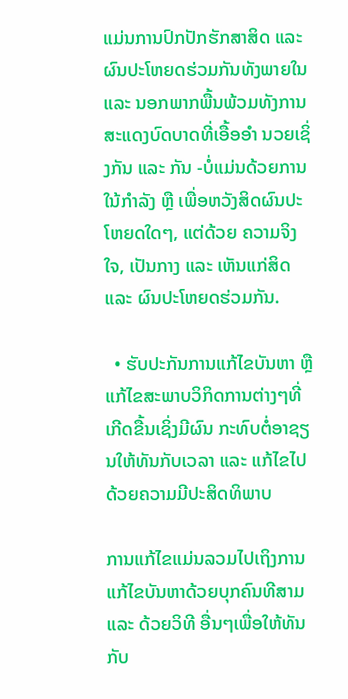ແມ່ນການປົກປັກຮັກສາສິດ ແລະ ຜົນປະໂຫຍດຮ່ວມກັນທັງພາຍໃນ ແລະ ນອກພາກພື້ນພ້ວມທັງການສະແດງບົດບາດທີ່ເອື້ອອຳ ນວຍເຊິ່ງກັນ ແລະ ກັນ -ບໍ່ແມ່ນດ້ວຍການໃນ້ກຳລັງ ຫຼື ເພື່ອຫວັງສິດຜົນປະໂຫຍດໃດໆ, ແຕ່ດ້ວຍ ຄວາມຈິງໃຈ, ເປັນກາງ ແລະ ເຫັນແກ່ສິດ ແລະ ຜົນປະໂຫຍດຮ່ວມກັນ.

  • ຮັບປະກັນການແກ້ໄຂບັນຫາ ຫຼື ແກ້ໄຂສະພາບວິກິດການຕ່າງໆທີ່ເກີດຂື້ນເຊິ່ງມີຜົນ ກະທົບຕໍ່ອາຊຽນໃຫ້ທັນກັບເວລາ ແລະ ແກ້ໄຂໄປດ້ວຍຄວາມມີປະສິດທິພາບ

ການແກ້ໄຂແມ່ນລວມໄປເຖິງການແກ້ໄຂບັນຫາດ້ວຍບຸກຄົນທີສາມ ແລະ ດ້ວຍວິທີ ອື່ນໆເພື່ອໃຫ້ທັນກັບ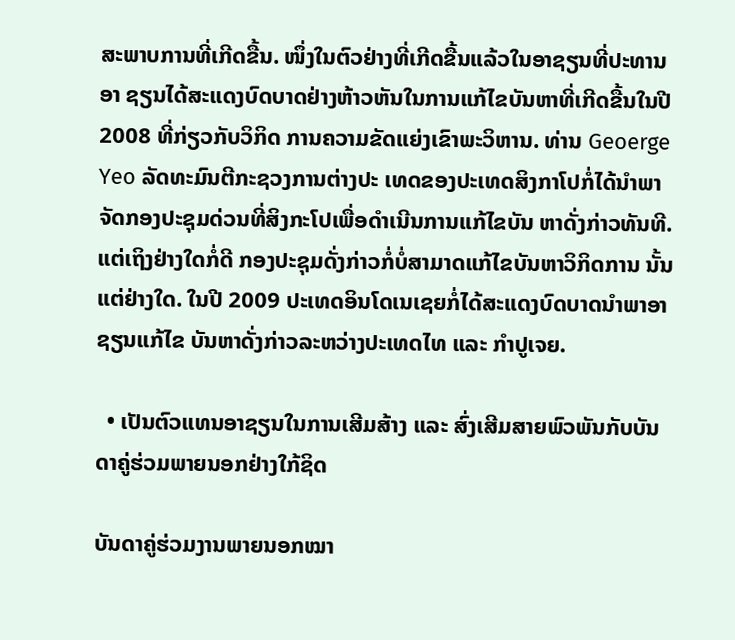ສະພາບການທີ່ເກີດຂື້ນ. ໜຶ່ງໃນຕົວຢ່າງທີ່ເກີດຂື້ນແລ້ວໃນອາຊຽນທີ່ປະທານອາ ຊຽນໄດ້ສະແດງບົດບາດຢ່າງຫ້າວຫັນໃນການແກ້ໄຂບັນຫາທີ່ເກີດຂື້ນໃນປີ 2008 ທີ່ກ່ຽວກັບວິກິດ ການຄວາມຂັດແຍ່ງເຂົາພະວິຫານ. ທ່ານ Geoerge Yeo ລັດທະມົນຕີກະຊວງການຕ່າງປະ ເທດຂອງປະເທດສິງກາໂປກໍ່ໄດ້ນຳພາຈັດກອງປະຊຸມດ່ວນທີ່ສິງກະໂປເພື່ອດຳເນີນການແກ້ໄຂບັນ ຫາດັ່ງກ່າວທັນທີ. ແຕ່ເຖິງຢ່າງໃດກໍ່ດີ ກອງປະຊຸມດັ່ງກ່າວກໍ່ບໍ່ສາມາດແກ້ໄຂບັນຫາວິກິດການ ນັ້ນແຕ່ຢ່າງໃດ. ໃນປີ 2009 ປະເທດອິນໂດເນເຊຍກໍ່ໄດ້ສະແດງບົດບາດນຳພາອາຊຽນແກ້ໄຂ ບັນຫາດັ່ງກ່າວລະຫວ່າງປະເທດໄທ ແລະ ກຳປູເຈຍ.

  • ເປັນຕົວແທນອາຊຽນໃນການເສີມສ້າງ ແລະ ສົ່ງເສີມສາຍພົວພັນກັບບັນດາຄູ່ຮ່ວມພາຍນອກຢ່າງໃກ້ຊິດ

ບັນດາຄູ່ຮ່ວມງານພາຍນອກໝາ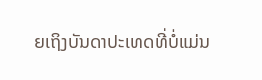ຍເຖິງບັນດາປະເທດທີ່ບໍ່ແມ່ນ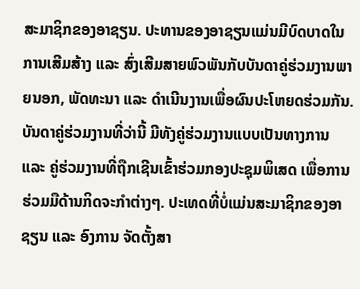ສະມາຊິກຂອງອາຊຽນ. ປະທານຂອງອາຊຽນແມ່ນມີບົດບາດໃນການເສີມສ້າງ ແລະ ສົ່ງເສີມສາຍພົວພັນກັບບັນດາຄູ່ຮ່ວມງານພາຍນອກ, ພັດທະນາ ແລະ ດຳເນີນງານເພື່ອຜົນປະໂຫຍດຮ່ວມກັນ. ບັນດາຄູ່ຮ່ວມງານທີ່ວ່ານີ້ ມີທັງຄູ່ຮ່ວມງານແບບເປັນທາງການ ແລະ ຄູ່ຮ່ວມງານທີ່ຖືກເຊີນເຂົ້າຮ່ວມກອງປະຊຸມພິເສດ ເພື່ອການຮ່ວມມືດ້ານກິດຈະກຳຕ່າງໆ. ປະເທດທີ່ບໍ່ແມ່ນສະມາຊິກຂອງອາຊຽນ ແລະ ອົງການ ຈັດຕັ້ງສາ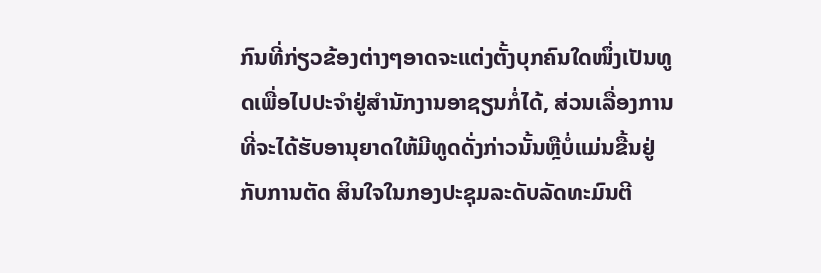ກົນທີ່ກ່ຽວຂ້ອງຕ່າງໆອາດຈະແຕ່ງຕັ້ງບຸກຄົນໃດໜຶ່ງເປັນທູດເພື່ອໄປປະຈຳຢູ່ສຳນັກງານອາຊຽນກໍ່ໄດ້, ສ່ວນເລື່ອງການທີ່ຈະໄດ້ຮັບອານຸຍາດໃຫ້ມີທູດດັ່ງກ່າວນັ້ນຫຼືບໍ່ແມ່ນຂື້ນຢູ່ກັບການຕັດ ສິນໃຈໃນກອງປະຊຸມລະດັບລັດທະມົນຕີ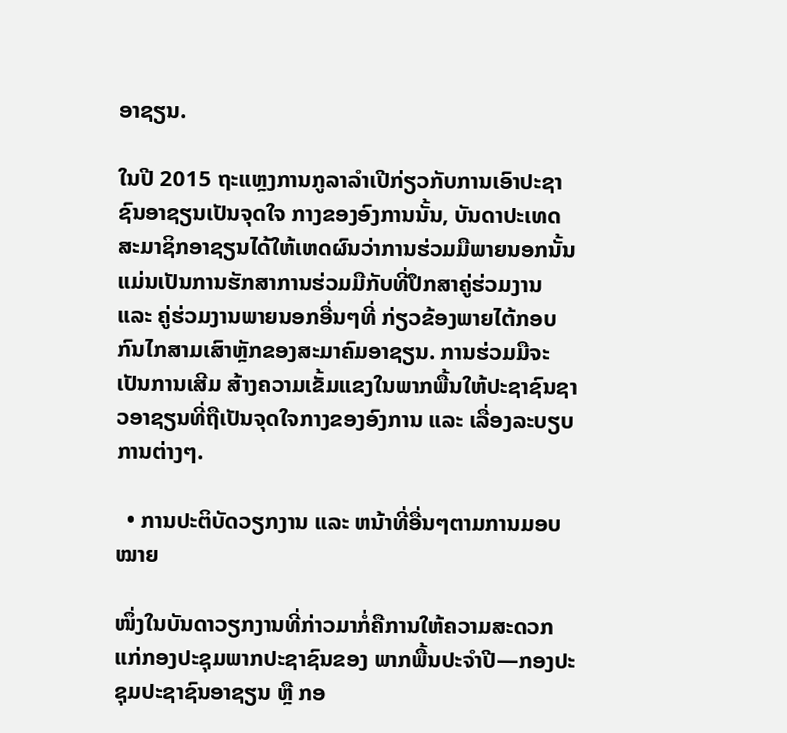ອາຊຽນ.

ໃນປີ 2015 ຖະແຫຼງການກູລາລຳເປີກ່ຽວກັບການເອົາປະຊາຊົນອາຊຽນເປັນຈຸດໃຈ ກາງຂອງອົງການນັ້ນ, ບັນດາປະເທດສະມາຊິກອາຊຽນໄດ້ໃຫ້ເຫດຜົນວ່າການຮ່ວມມືພາຍນອກນັ້ນ ແມ່ນເປັນການຮັກສາການຮ່ວມມືກັບທີ່ປຶກສາຄູ່ຮ່ວມງານ ແລະ ຄູ່ຮ່ວມງານພາຍນອກອື່ນໆທີ່ ກ່ຽວຂ້ອງພາຍໄຕ້ກອບກົນໄກສາມເສົາຫຼັກຂອງສະມາຄົມອາຊຽນ. ການຮ່ວມມືຈະເປັນການເສີມ ສ້າງຄວາມເຂັ້ມແຂງໃນພາກພື້ນໃຫ້ປະຊາຊົນຊາວອາຊຽນທີ່ຖືເປັນຈຸດໃຈກາງຂອງອົງການ ແລະ ເລື່ອງລະບຽບການຕ່າງໆ.

  • ການປະຕິບັດວຽກງານ ແລະ ຫນ້າທີ່ອື່ນໆຕາມການມອບໝາຍ

ໜຶ່ງໃນບັນດາວຽກງານທີ່ກ່າວມາກໍ່ຄືການໃຫ້ຄວາມສະດວກແກ່ກອງປະຊຸມພາກປະຊາຊົນຂອງ ພາກພື້ນປະຈຳປີ—ກອງປະຊຸມປະຊາຊົນອາຊຽນ ຫຼື ກອ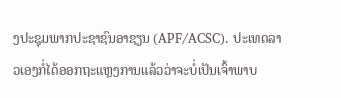ງປະຊຸມພາກປະຊາຊົນອາຊຽນ (APF/ACSC). ປະເທດລາວເອງກໍ່ໄດ້ອອກຖະແຫຼງການແລ້ວວ່າຈະບໍ່ເປັນເຈົ້າພາບ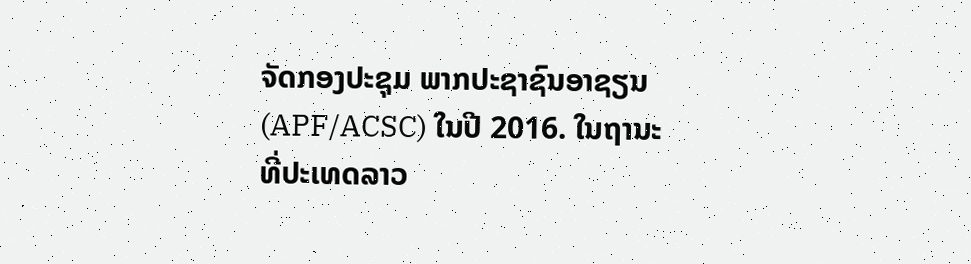ຈັດກອງປະຊຸມ ພາກປະຊາຊົນອາຊຽນ (APF/ACSC) ໃນປີ 2016. ໃນຖານະທີ່ປະເທດລາວ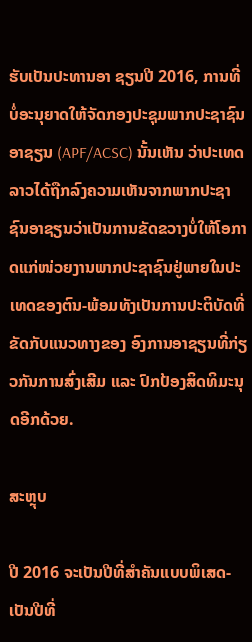ຮັບເປັນປະທານອາ ຊຽນປີ 2016, ການທີ່ບໍ່ອະນຸຍາດໃຫ້ຈັດກອງປະຊຸມພາກປະຊາຊົນອາຊຽນ (APF/ACSC) ນັ້ນເຫັນ ວ່າປະເທດລາວໄດ້ຖືກລົງຄວາມເຫັນຈາກພາກປະຊາຊົນອາຊຽນວ່າເປັນການຂັດຂວາງບໍ່ໃຫ້ໂອກາດແກ່ໜ່ວຍງານພາກປະຊາຊົນຢູ່ພາຍໃນປະເທດຂອງຕົນ-ພ້ອມທັງເປັນການປະຕິບັດທີ່ຂັດກັບແນວທາງຂອງ ອົງການອາຊຽນທີ່ກ່ຽວກັນການສົ່ງເສີມ ແລະ ປົກປ້ອງສິດທິມະນຸດອີກດ້ວຍ.

ສະຫຼຸບ

ປີ 2016 ຈະເປັນປີທີ່ສຳຄັນແບບພິເສດ-ເປັນປີທີ່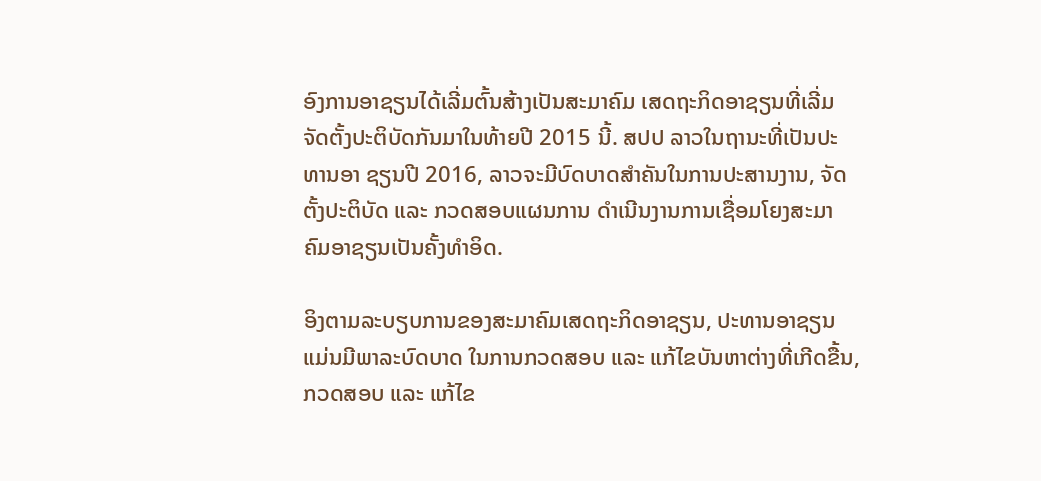ອົງການອາຊຽນໄດ້ເລີ່ມຕົ້ນສ້າງເປັນສະມາຄົມ ເສດຖະກິດອາຊຽນທີ່ເລີ່ມຈັດຕັ້ງປະຕິບັດກັນມາໃນທ້າຍປີ 2015 ນີ້. ສປປ ລາວໃນຖານະທີ່ເປັນປະທານອາ ຊຽນປີ 2016, ລາວຈະມີບົດບາດສຳຄັນໃນການປະສານງານ, ຈັດຕັ້ງປະຕິບັດ ແລະ ກວດສອບແຜນການ ດຳເນີນງານການເຊື່ອມໂຍງສະມາຄົມອາຊຽນເປັນຄັ້ງທຳອິດ.

ອິງຕາມລະບຽບການຂອງສະມາຄົມເສດຖະກິດອາຊຽນ, ປະທານອາຊຽນແມ່ນມີພາລະບົດບາດ ໃນການກວດສອບ ແລະ ແກ້ໄຂບັນຫາຕ່າງທີ່ເກີດຂື້ນ, ກວດສອບ ແລະ ແກ້ໄຂ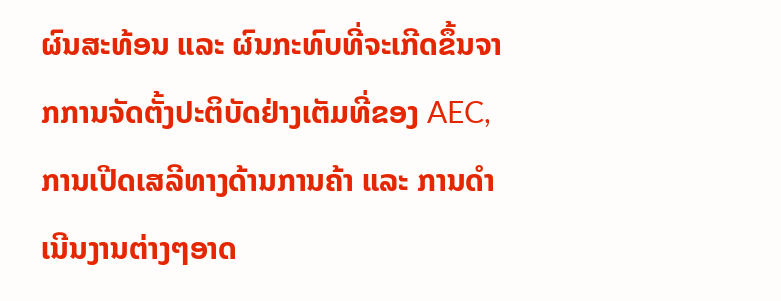ຜົນສະທ້ອນ ແລະ ຜົນກະທົບທີ່ຈະເກີດຂຶ້ນຈາກການຈັດຕັ້ງປະຕິບັດຢ່າງເຕັມທີ່ຂອງ AEC, ການເປີດເສລີທາງດ້ານການຄ້າ ແລະ ການດຳເນີນງານຕ່າງໆອາດ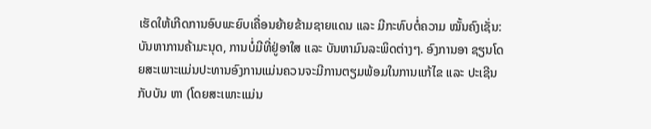ເຮັດໃຫ້ເກີດການອົບພະຍົບເຄື່ອນຍ້າຍຂ້າມຊາຍແດນ ແລະ ມີກະທົບຕໍ່ຄວາມ ໝັ້ນຄົງເຊັ່ນ: ບັນຫາການຄ້າມະນຸດ, ການບໍ່ມີທີ່ຢູ່ອາໃສ ແລະ ບັນຫາມົນລະພິດຕ່າງໆ. ອົງການອາ ຊຽນໂດຍສະເພາະແມ່ນປະທານອົງການແມ່ນຄວນຈະມີການຕຽມພ້ອມໃນການແກ້ໄຂ ແລະ ປະເຊີນກັບບັນ ຫາ (ໂດຍສະເພາະແມ່ນ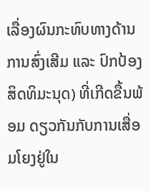ເລື່ອງຜົນກະທົບທາງດ້ານການສົ່ງເສີມ ແລະ ປົກປ້ອງສິດທິມະນຸດ) ທີ່ເກີດຂື້ນພ້ອມ ດຽວກັນກັບການເສື່ອມໂຍງຢູ່ໃນ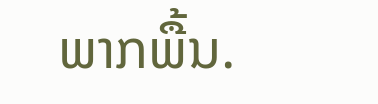ພາກພື້ນ.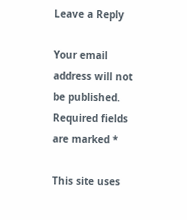Leave a Reply

Your email address will not be published. Required fields are marked *

This site uses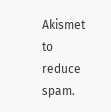Akismet to reduce spam.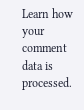Learn how your comment data is processed.